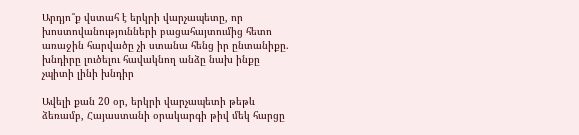Արդյո՞ք վստահ է երկրի վարչապետը, որ խոստովանությունների բացահայտումից հետո առաջին հարվածը չի ստանա հենց իր ընտանիքը. խնդիրը լուծելու հավակնող անձը նախ ինքը չպիտի լինի խնդիր

Ավելի քան 20 օր, երկրի վարչապետի թեթև ձեռամբ, Հայաստանի օրակարգի թիվ մեկ հարցը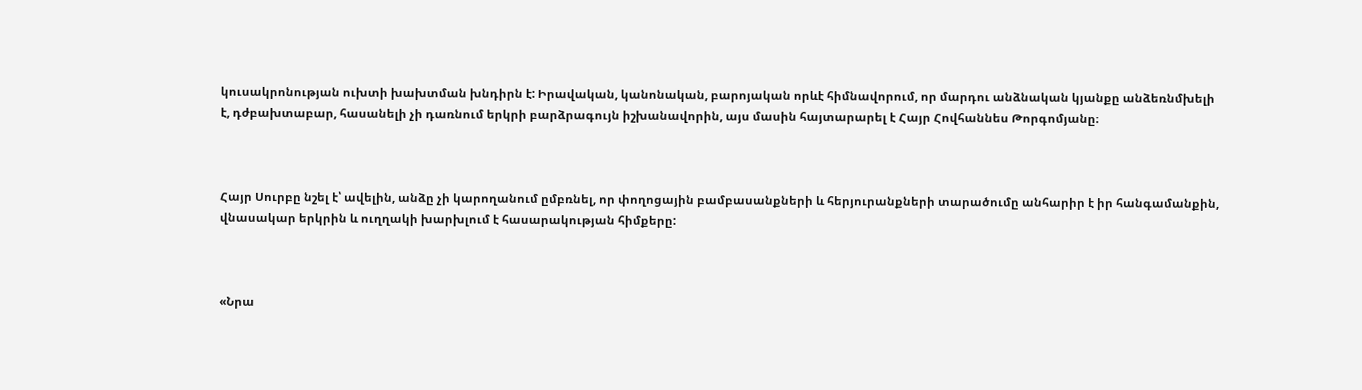կուսակրոնության ուխտի խախտման խնդիրն է: Իրավական, կանոնական, բարոյական որևէ հիմնավորում, որ մարդու անձնական կյանքը անձեռնմխելի է, դժբախտաբար, հասանելի չի դառնում երկրի բարձրագույն իշխանավորին, այս մասին հայտարարել է Հայր Հովհաննես Թորգոմյանը։



Հայր Սուրբը նշել է՝ ավելին, անձը չի կարողանում ըմբռնել, որ փողոցային բամբասանքների և հերյուրանքների տարածումը անհարիր է իր հանգամանքին, վնասակար երկրին և ուղղակի խարխլում է հասարակության հիմքերը:



«Նրա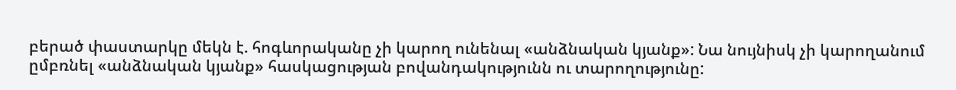բերած փաստարկը մեկն է. հոգևորականը չի կարող ունենալ «անձնական կյանք»: Նա նույնիսկ չի կարողանում ըմբռնել «անձնական կյանք» հասկացության բովանդակությունն ու տարողությունը: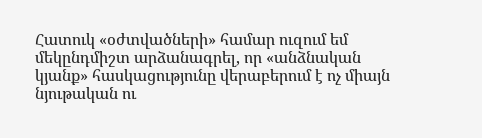Հատուկ «օժտվածների» համար ուզում եմ մեկընդմիշտ արձանագրել, որ «անձնական կյանք» հասկացությունը վերաբերում է ոչ միայն նյութական ու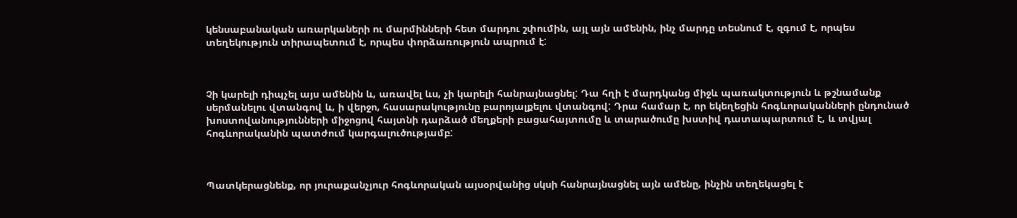կենսաբանական առարկաների ու մարմինների հետ մարդու շփումին, այլ այն ամենին, ինչ մարդը տեսնում է, զգում է, որպես տեղեկություն տիրապետում է, որպես փորձառություն ապրում է:



Չի կարելի դիպչել այս ամենին և, առավել ևս, չի կարելի հանրայնացնել: Դա հղի է մարդկանց միջև պառակտություն և թշնամանք սերմանելու վտանգով և, ի վերջո, հասարակությունը բարոյալքելու վտանգով: Դրա համար է, որ եկեղեցին հոգևորականների ընդունած խոստովանությունների միջոցով հայտնի դարձած մեղքերի բացահայտումը և տարածումը խստիվ դատապարտում է, և տվյալ հոգևորականին պատժում կարգալուծությամբ:



Պատկերացնենք, որ յուրաքանչյուր հոգևորական այսօրվանից սկսի հանրայնացնել այն ամենը, ինչին տեղեկացել է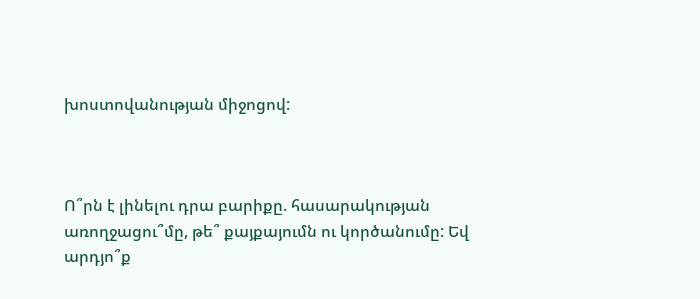խոստովանության միջոցով:



Ո՞րն է լինելու դրա բարիքը. հասարակության առողջացու՞մը, թե՞ քայքայումն ու կործանումը: Եվ արդյո՞ք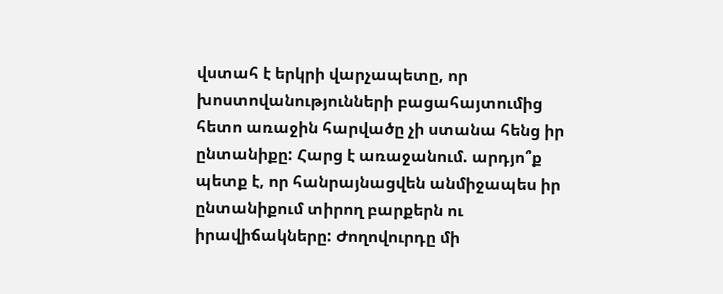վստահ է երկրի վարչապետը, որ խոստովանությունների բացահայտումից հետո առաջին հարվածը չի ստանա հենց իր ընտանիքը: Հարց է առաջանում. արդյո՞ք պետք է, որ հանրայնացվեն անմիջապես իր ընտանիքում տիրող բարքերն ու իրավիճակները: Ժողովուրդը մի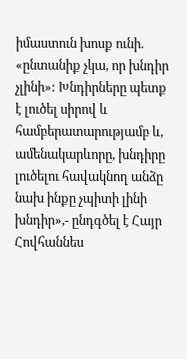իմաստուն խոսք ունի. «ընտանիք չկա, որ խնդիր չլինի»: Խնդիրները պետք է լուծել սիրով և համբերատարությամբ և, ամենակարևորը, խնդիրը լուծելու հավակնող անձը նախ ինքը չպիտի լինի խնդիր»,- ընդգծել է Հայր Հովհաննես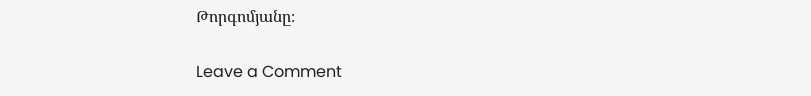Թորգոմյանը։

Leave a Comment